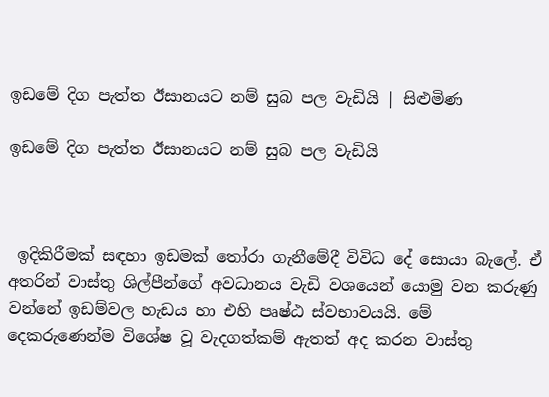ඉඩමේ දිග පැත්ත ඊසානයට නම් සුබ පල වැඩියි | සිළුමිණ

ඉඩමේ දිග පැත්ත ඊසානයට නම් සුබ පල වැඩියි



 ඉදිකිරීමක් සඳහා ඉඩමක් තෝරා ගැනීමේදී විවිධ දේ සොයා බැලේ. ඒ අතරින් වාස්තු ශිල්පීන්ගේ අවධානය වැඩි වශයෙන් යොමු වන කරුණු වන්නේ ඉඩම්වල හැඩය හා එහි පෘෂ්ඨ ස්වභාවයයි. මේ දෙකරුණෙන්ම විශේෂ වූ වැදගත්කම් ඇතත් අද කරන වාස්තු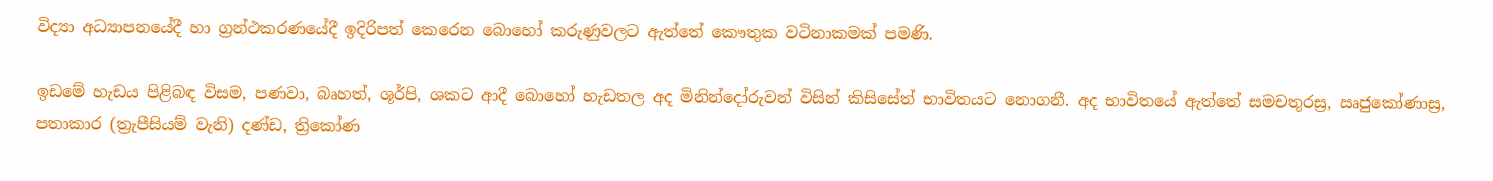විද්‍යා අධ්‍යාපනයේදී හා ග්‍රන්ථකරණයේදී ඉදිරිපත් කෙරෙන බොහෝ කරුණුවලට ඇත්තේ කෞතුක වටිනාකමක් පමණි.

ඉඩමේ හැඩය පිළිබඳ විසම, පණවා, බෘහත්, ශූර්පි, ශකට ආදී බොහෝ හැඩතල අද මිනින්දෝරුවන් විසින් කිසිසේත් භාවිතයට නොගනී. අද භාවිතයේ ඇත්තේ සමචතුරස්‍ර, ඍජුකෝණාස්‍ර, පතාකාර (ත්‍රැපීසියම් වැනි) දණ්ඩ, ත්‍රිකෝණ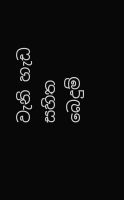වැනි හැඩ සහිත බෙදුම්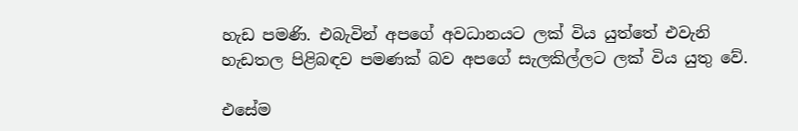හැඩ පමණි. එබැවින් අපගේ අවධානයට ලක් විය යුත්තේ එවැනි හැඩතල පිළිබඳව පමණක් බව අපගේ සැලකිල්ලට ලක් විය යුතු වේ.

එසේම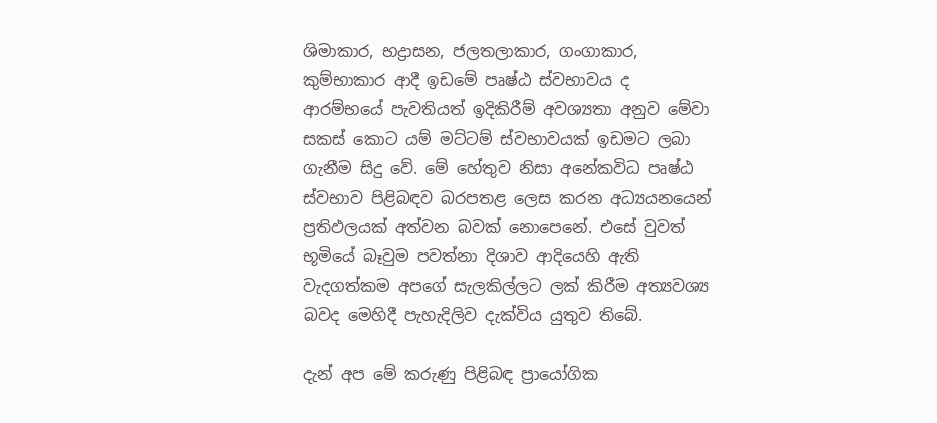ශිමාකාර, භද්‍රාසන, ජලතලාකාර, ගංගාකාර, කුම්භාකාර ආදී ඉඩමේ පෘෂ්ඨ ස්වභාවය ද ආරම්භයේ පැවතියත් ඉදිකිරීම් අවශ්‍යතා අනුව මේවා සකස් කොට යම් මට්ටම් ස්වභාවයක් ඉඩමට ලබා ගැනීම සිදු වේ. මේ හේතුව නිසා අනේකවිධ පෘෂ්ඨ ස්වභාව පිළිබඳව බරපතළ ලෙස කරන අධ්‍යයනයෙන් ප්‍රතිඵලයක් අත්වන බවක් නොපෙනේ. එසේ වුවත් භූමියේ බෑවුම පවත්නා දිශාව ආදියෙහි ඇති වැදගත්කම අපගේ සැලකිල්ලට ලක් කිරීම අත්‍යවශ්‍ය බවද මෙහිදී පැහැදිලිව දැක්විය යුතුව තිබේ.

දැන් අප මේ කරුණු පිළිබඳ ප්‍රායෝගික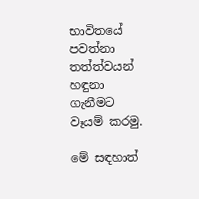භාවිතයේ පවත්නා තත්ත්වයන් හඳුනා ගැනීමට වෑයම් කරමු.

මේ සඳහාත්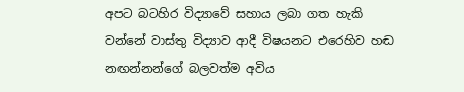අපට බටහිර විද්‍යාවේ සහාය ලබා ගත හැකි වන්නේ වාස්තු විද්‍යාව ආදී විෂයනට එරෙහිව හඬ නඟන්නන්ගේ බලවත්ම අවිය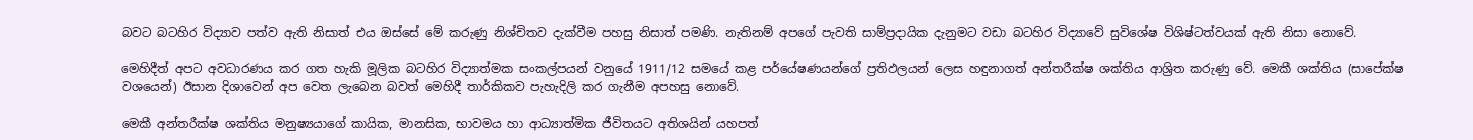බවට බටහිර විද්‍යාව පත්ව ඇති නිසාත් එය ඔස්සේ මේ කරුණු නිශ්චිතව දැක්වීම පහසු නිසාත් පමණි. නැතිනම් අපගේ පැවති සාම්ප්‍රදායික දැනුමට වඩා බටහිර විද්‍යාවේ සුවිශේෂ විශිෂ්ටත්වයක් ඇති නිසා නොවේ.

මෙහිදීත් අපට අවධාරණය කර ගත හැකි මූලික බටහිර විද්‍යාත්මක සංකල්පයන් වනුයේ 1911/12 සමයේ කළ පර්යේෂණයන්ගේ ප්‍රතිඵලයන් ලෙස හඳුනාගත් අන්තරීක්ෂ ශක්තිය ආශ්‍රිත කරුණු වේ. මෙකී ශක්තිය (සාපේක්ෂ වශයෙන්) ඊසාන දිශාවෙන් අප වෙත ලැබෙන බවත් මෙහිදී තාර්කිකව පැහැදිලි කර ගැනීම අපහසු නොවේ.

මෙකී අන්තරීක්ෂ ශක්තිය මනුෂ්‍යයාගේ කායික, මානසික, භාවමය හා ආධ්‍යාත්මික ජීවිතයට අතිශයින් යහපත්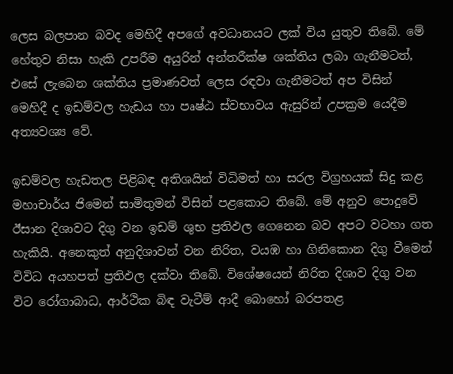ලෙස බලපාන බවද මෙහිදී අපගේ අවධානයට ලක් විය යුතුව තිබේ. මේ හේතුව නිසා හැකි උපරීම අයුරින් අන්තරීක්ෂ ශක්තිය ලබා ගැනීමටත්, එසේ ලැබෙන ශක්තිය ප්‍රමාණවත් ලෙස රඳවා ගැනීමටත් අප විසින් මෙහිදී ද ඉඩම්වල හැඩය හා පෘෂ්ඨ ස්වභාවය ඇසුරින් උපක්‍රම යෙදීම අත්‍යවශ්‍ය වේ.

ඉඩම්වල හැඩතල පිළිබඳ අතිශයින් විධිමත් හා සරල විග්‍රහයක් සිදු කළ මහාචාර්ය ජිමෙන් සාමිතුමන් විසින් පළකොට තිබේ. මේ අනුව පොදුවේ ඊසාන දිශාවට දිගු වන ඉඩම් ශුභ ප්‍රතිඵල ගෙනෙන බව අපට වටහා ගත හැකියි. අනෙකුත් අනුදිශාවන් වන නිරිත, වයඹ හා ගිනිකොන දිගු වීමෙන් විවිධ අයහපත් ප්‍රතිඵල දක්වා තිබේ. විශේෂයෙන් නිරිත දිශාව දිගු වන විට රෝගාබාධ, ආර්ථික බිඳ වැටීම් ආදී බොහෝ බරපතළ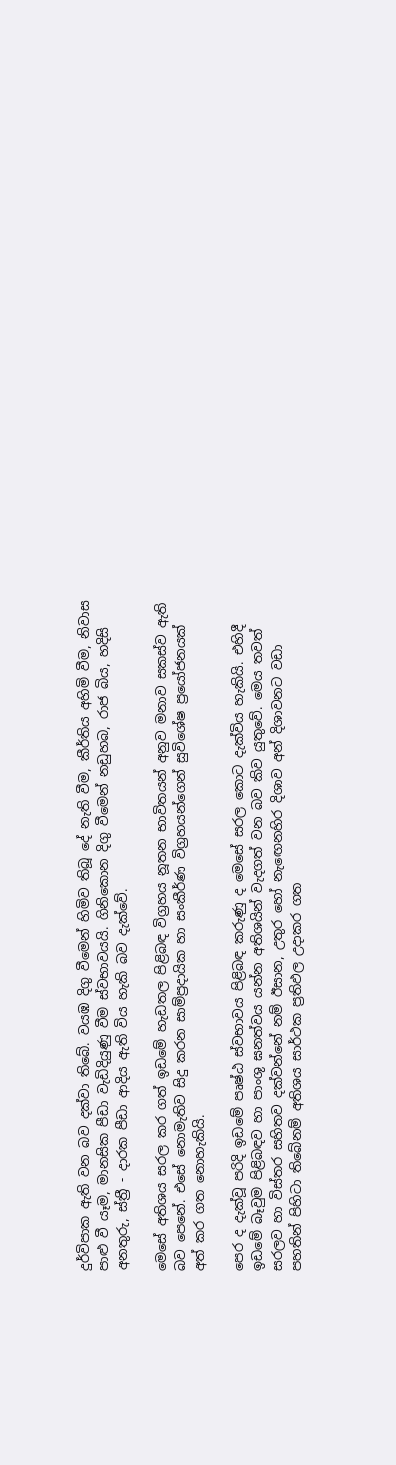දුර්විපාක ඇති වන බව දක්වා තිබේ. වයඹ දිගු වීමෙන් හිමිව තිබූ දේ නැති වීම, කීර්තිය අහිමි වීම, නිවාස පාළු වී යෑම, මානසික පීඩා වැඩිදියුණු වීම ස්වභාවයයි. ගිනිකොන දිගු වීමෙන් නඩුහබ, රාජ බිය, හදිසි අනතුරු, ස්ත්‍රී - දාරක පීඩා ආදිය ඇති විය හැකි බව දැක්වේ.

මෙසේ අතිශය සරල කර ගත් ඉඩමේ හැඩතල පිළිබඳ විග්‍රහය නූතන භාවිතයන් අනුව මනාව සකස්ව ඇති බව පෙනේ. එසේ නොමැතිව සිදු කරන සාම්ප්‍රදායික හා සංකීර්ණ විග්‍රහයන්ගෙන් සුවිශේෂ ප්‍රයෝජනයක් අත් කර ගත නොහැකියි.

පෙර ද දැක්වූ පරිදි ඉඩමේ පෘෂ්ඨ ස්වභාවය පිළිබඳ කරුණු ද මෙසේ සරල කොට දැක්විය හැකියි. එහිදී ඉඩමේ බෑවුම පිළිබඳව හා පාංශු ඝනත්වය යන්න අතිශයින් වැදගත් වන බව කිව යුතුවේ. මෙය තවත් සරලව හා විස්තර සහිතව දක්වන්නේ නම් ඊසාන, උතුර හෝ නැඟෙනහිර දිශාව අන් දිශාවනට වඩා පහතින් පිහිටා තිබේනම් අතිශය සාර්ථක ප්‍රතිඵල උදාකර ගත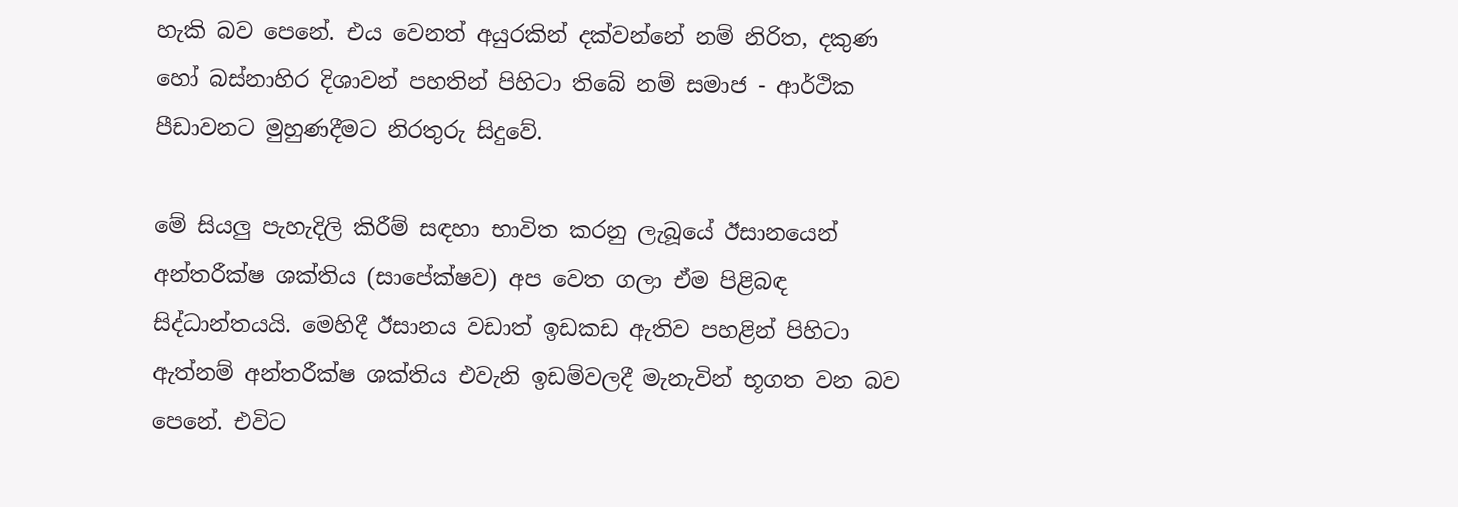හැකි බව පෙනේ. එය වෙනත් අයුරකින් දක්වන්නේ නම් නිරිත, දකුණ හෝ බස්නාහිර දිශාවන් පහතින් පිහිටා තිබේ නම් සමාජ - ආර්ථික පීඩාවනට මුහුණදීමට නිරතුරු සිදුවේ.

මේ සියලු පැහැදිලි කිරීම් සඳහා භාවිත කරනු ලැබූයේ ඊසානයෙන් අන්තරීක්ෂ ශක්තිය (සාපේක්ෂව) අප වෙත ගලා ඒම පිළිබඳ සිද්ධාන්තයයි. මෙහිදී ඊසානය වඩාත් ඉඩකඩ ඇතිව පහළින් පිහිටා ඇත්නම් අන්තරීක්ෂ ශක්තිය එවැනි ඉඩම්වලදී මැනැවින් භූගත වන බව පෙනේ. එවිට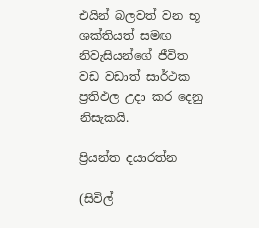එයින් බලවත් වන භූ ශක්තියත් සමඟ නිවැසියන්ගේ ජීවිත වඩ වඩාත් සාර්ථක ප්‍රතිඵල උදා කර දෙනු නිසැකයි.

ප්‍රියන්ත දයාරත්න

(සිවිල්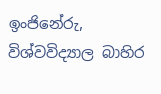ඉංජිනේරු, විශ්වවිද්‍යාල බාහිර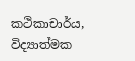කථිකාචාර්ය, විද්‍යාත්මක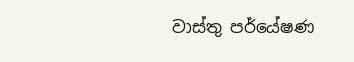වාස්තු පර්යේෂණ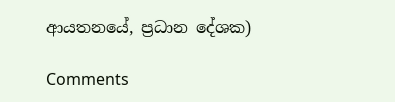ආයතනයේ, ප්‍රධාන දේශක)

Comments